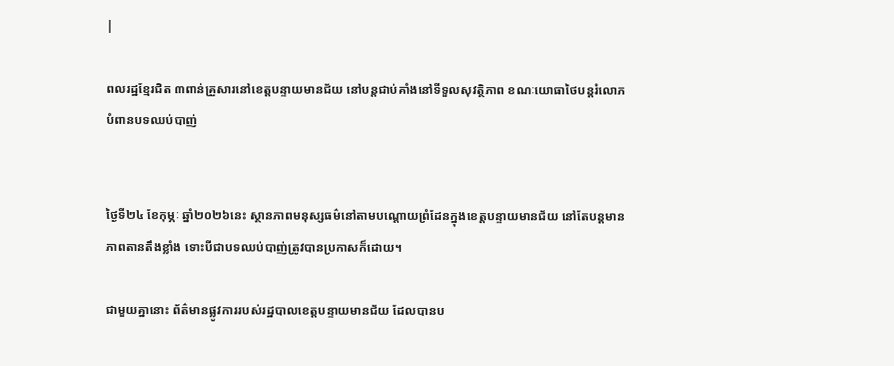|

ពលរដ្ឋខ្មែរជិត ៣ពាន់គ្រួសារនៅខេត្តបន្ទាយមានជ័យ នៅបន្តជាប់គាំងនៅទីទួលសុវត្ថិភាព ខណៈយោធាថៃបន្តរំលោភបំពានបទឈប់បាញ់


ថ្ងៃទី២៤ ខែកុម្ភៈ ឆ្នាំ២០២៦នេះ ស្ថានភាពមនុស្សធម៌នៅតាមបណ្តោយព្រំដែនក្នុងខេត្តបន្ទាយមានជ័យ នៅតែបន្តមានភាពតានតឹងខ្លាំង ទោះបីជាបទឈប់បាញ់ត្រូវបានប្រកាសក៏ដោយ។

ជាមួយគ្នានោះ ព័ត៌មានផ្លូវការរបស់រដ្ឋបាលខេត្តបន្ទាយមានជ័យ ដែលបានប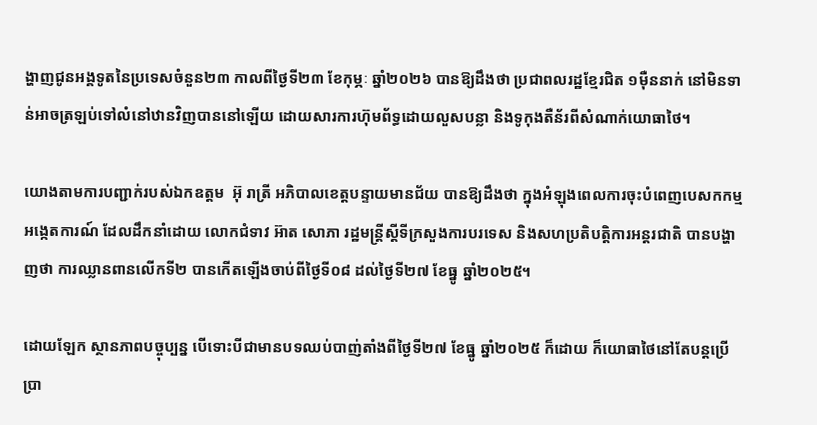ង្ហាញជូនអង្គទូតនៃប្រទេសចំនួន២៣ កាលពីថ្ងៃទី២៣ ខែកុម្ភៈ ឆ្នាំ២០២៦ បានឱ្យដឹងថា ប្រជាពលរដ្ឋខ្មែរជិត ១ម៉ឺននាក់ នៅមិនទាន់អាចត្រឡប់ទៅលំនៅឋានវិញបាននៅឡើយ ដោយសារការហ៊ុមព័ទ្ធដោយលួសបន្លា និងទូកុងតឺន័រពីសំណាក់យោធាថៃ។

យោងតាមការបញ្ជាក់របស់ឯកឧត្តម  អ៊ុ រាត្រី អភិបាលខេត្តបន្ទាយមានជ័យ បានឱ្យដឹងថា ក្នុងអំឡុងពេលការចុះបំពេញបេសកកម្មអង្កេតការណ៍ ដែលដឹកនាំដោយ លោកជំទាវ អ៊ាត សោភា រដ្ឋមន្ត្រីស្តីទីក្រសួងការបរទេស និងសហប្រតិបត្តិការអន្តរជាតិ បានបង្ហាញថា ការឈ្លានពានលើកទី២ បានកើតឡើងចាប់ពីថ្ងៃទី០៨ ដល់ថ្ងៃទី២៧ ខែធ្នូ ឆ្នាំ២០២៥។

ដោយឡែក ស្ថានភាពបច្ចុប្បន្ន បើទោះបីជាមានបទឈប់បាញ់តាំងពីថ្ងៃទី២៧ ខែធ្នូ ឆ្នាំ២០២៥ ក៏ដោយ ក៏យោធាថៃនៅតែបន្តប្រើប្រា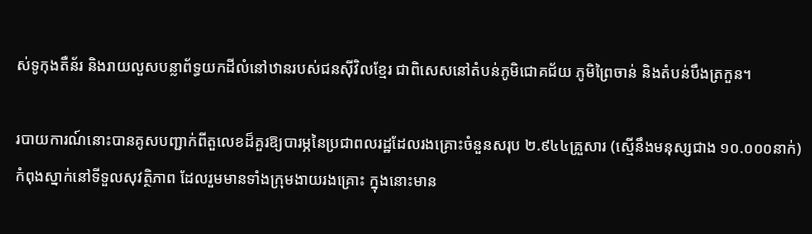ស់ទូកុងតឺន័រ និងរាយលួសបន្លាព័ទ្ធយកដីលំនៅឋានរបស់ជនស៊ីវិលខ្មែរ ជាពិសេសនៅតំបន់ភូមិជោគជ័យ ភូមិព្រៃចាន់ និងតំបន់បឹងត្រកួន។

របាយការណ៍នោះបានគូសបញ្ជាក់ពីតួលេខដ៏គួរឱ្យបារម្ភនៃប្រជាពលរដ្ឋដែលរងគ្រោះចំនួនសរុប ២.៩៤៤គ្រួសារ (ស្មើនឹងមនុស្សជាង ១០.០០០នាក់) កំពុងស្នាក់នៅទីទួលសុវត្ថិភាព ដែលរួមមានទាំងក្រុមងាយរងគ្រោះ ក្នុងនោះមាន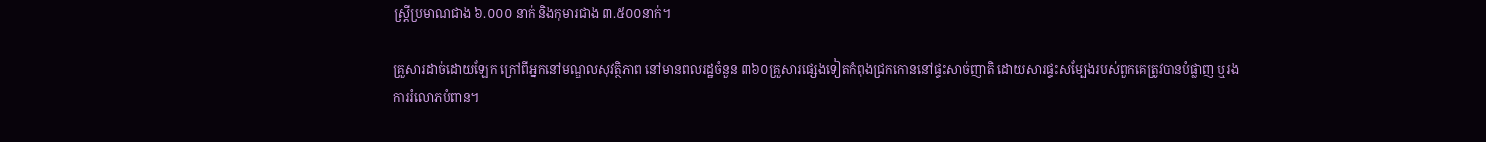ស្ត្រីប្រមាណជាង ៦.០០០ នាក់ និងកុមារជាង ៣.៥០០នាក់។

គ្រួសារដាច់ដោយឡែក ក្រៅពីអ្នកនៅមណ្ឌលសុវត្ថិភាព នៅមានពលរដ្ឋចំនួន ៣៦០គ្រួសារផ្សេងទៀតកំពុងជ្រកកោននៅផ្ទះសាច់ញាតិ ដោយសារផ្ទះសម្បែងរបស់ពួកគេត្រូវបានបំផ្លាញ ឬរងការរំលោភបំពាន។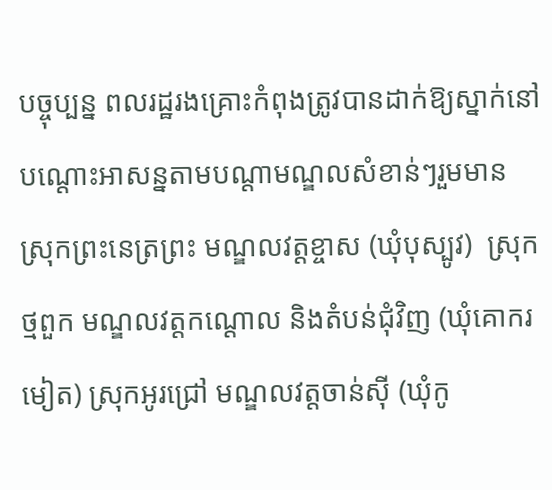បច្ចុប្បន្ន ពលរដ្ឋរងគ្រោះកំពុងត្រូវបានដាក់ឱ្យស្នាក់នៅបណ្តោះអាសន្នតាមបណ្តាមណ្ឌលសំខាន់ៗរួមមាន  ស្រុកព្រះនេត្រព្រះ មណ្ឌលវត្តខ្ចាស (ឃុំបុស្បូវ)  ស្រុកថ្មពួក មណ្ឌលវត្តកណ្ដោល និងតំបន់ជុំវិញ (ឃុំគោករមៀត) ស្រុកអូរជ្រៅ មណ្ឌលវត្តចាន់ស៊ី (ឃុំកូ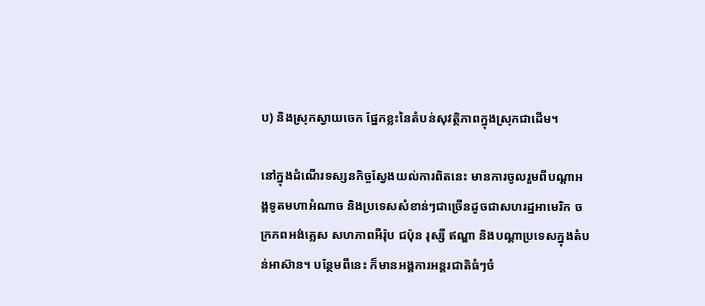ប) និងស្រុកស្វាយចេក ផ្នែកខ្លះនៃតំបន់សុវត្ថិភាពក្នុងស្រុកជាដើម។

នៅក្នុងដំណើរទស្សនកិច្ចស្វែងយល់ការពិតនេះ មានការចូលរួមពីបណ្តាអង្គទូតមហាអំណាច និងប្រទេសសំខាន់ៗជាច្រើនដូចជាសហរដ្ឋអាមេរិក ចក្រភពអង់គ្លេស សហភាពអឺរ៉ុប ជប៉ុន រុស្សី ឥណ្ឌា និងបណ្តាប្រទេសក្នុងតំបន់អាស៊ាន។ បន្ថែមពីនេះ ក៏មានអង្គការអន្តរជាតិធំៗចំ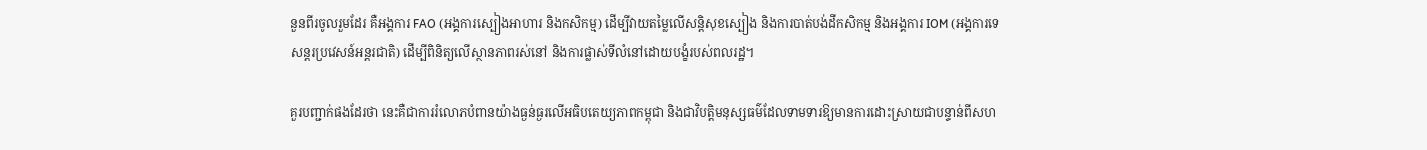នួនពីរចូលរួមដែរ គឺអង្គការ FAO (អង្គការស្បៀងអាហារ និងកសិកម្ម) ដើម្បីវាយតម្លៃលើសន្តិសុខស្បៀង និងការបាត់បង់ដីកសិកម្ម និងអង្គការ IOM (អង្គការទេសន្តរប្រវេសន៍អន្តរជាតិ) ដើម្បីពិនិត្យលើស្ថានភាពរស់នៅ និងការផ្លាស់ទីលំនៅដោយបង្ខំរបស់ពលរដ្ឋ។

គួរបញ្ជាក់ផងដែរថា នេះគឺជាការរំលោភបំពានយ៉ាងធ្ងន់ធ្ងរលើអធិបតេយ្យភាពកម្ពុជា និងជាវិបត្តិមនុស្សធម៌ដែលទាមទារឱ្យមានការដោះស្រាយជាបន្ទាន់ពីសហ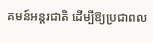គមន៍អន្តរជាតិ ដើម្បីឱ្យប្រជាពល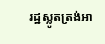រដ្ឋស្លូតត្រង់អា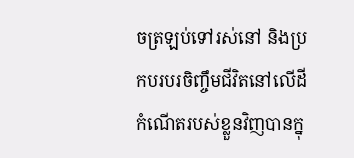ចត្រឡប់ទៅរស់នៅ និងប្រកបរបរចិញ្ចឹមជីវិតនៅលើដីកំណើតរបស់ខ្លួនវិញបានក្នុ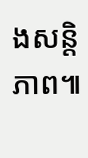ងសន្តិភាព៕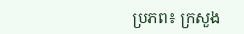ប្រភព៖ ក្រសួង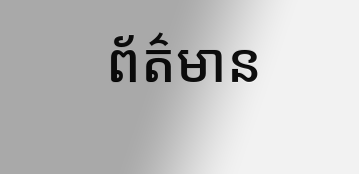ព័ត៌មាន